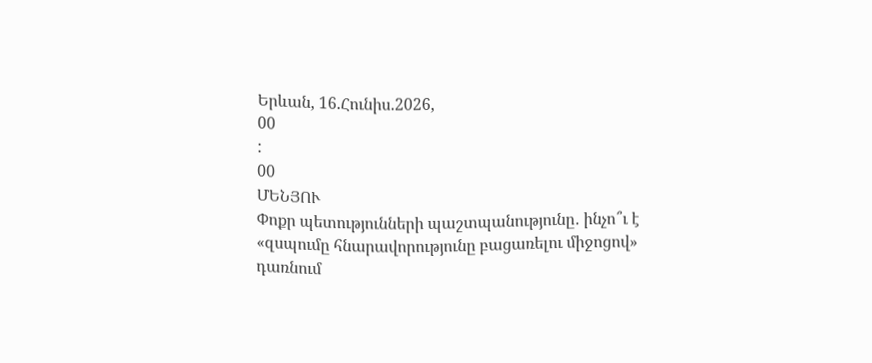Երևան, 16.Հունիս.2026,
00
:
00
ՄԵՆՅՈՒ
Փոքր պետությունների պաշտպանությունը․ ինչո՞ւ է «զսպումը հնարավորությունը բացառելու միջոցով» դառնում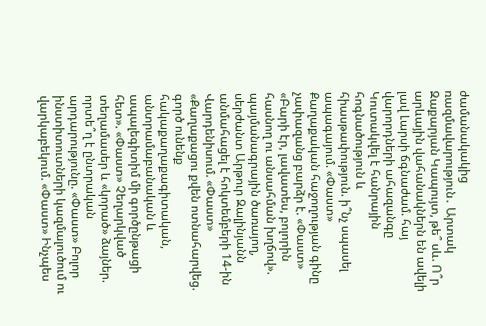ժամանակակից ռազմավարություն․ Արտակ Զաքարյան Կապույտ, թե՞ սև. Ո՞ր արևային վահանակներն են ավելի լավ Լարսի ճգնաժամ. հայ վարորդների ահազանգը Կուտակվել է հանրային հոգնածություն և հիասթափություն. ի՞նչ սպասել ապագայում. «Փաստ» Քաղաքական հաջողության գինը չափազանց բարձր է. «Փաստ» «Բարի էր, լավատես, բոլորին հասնող ու անսահման խղճով». պայմանագրային ծառայող, սերժանտ Արթուր Զալինյանն անմահացել է հոկտեմբերի 14-ին Վարդենիսում. «Փաստ» «Քաղաքացու քվեն ոտնահարվեց. գործ ունենք հակաքաղաքագիտական, անտրամաբանական և ապալեգիտիմ մի գործընթացի հետ». «Փաստ» Չեղարկված տեղամասեր և «կորած» ձայներ. որտե՞ղ է ընտրական արդարությունը. «Փաստ» Բոլոր ինստիտուտների կազմալուծում ու վարկաբեկում. «Փաստ» Ինչպես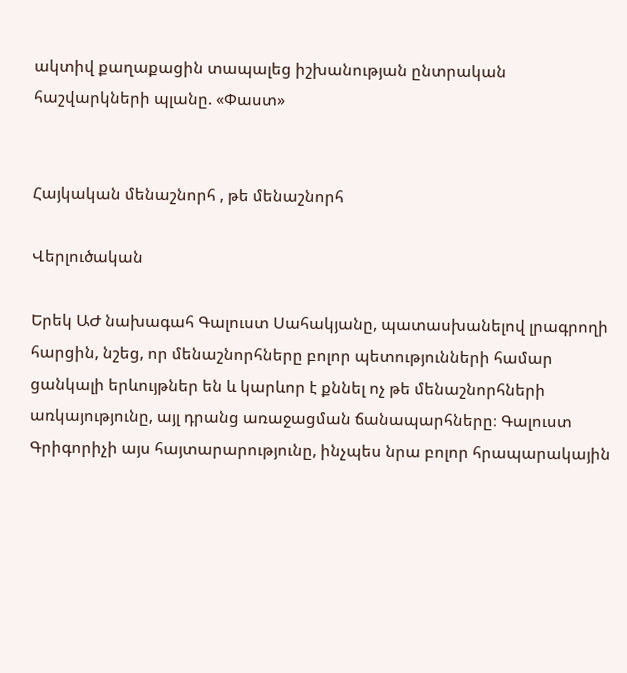ակտիվ քաղաքացին տապալեց իշխանության ընտրական հաշվարկների պլանը. «Փաստ»


Հայկական մենաշնորհ , թե մենաշնորհ

Վերլուծական

Երեկ ԱԺ նախագահ Գալուստ Սահակյանը, պատասխանելով լրագրողի հարցին, նշեց, որ մենաշնորհները բոլոր պետությունների համար ցանկալի երևույթներ են և կարևոր է քննել ոչ թե մենաշնորհների առկայությունը, այլ դրանց առաջացման ճանապարհները։ Գալուստ Գրիգորիչի այս հայտարարությունը, ինչպես նրա բոլոր հրապարակային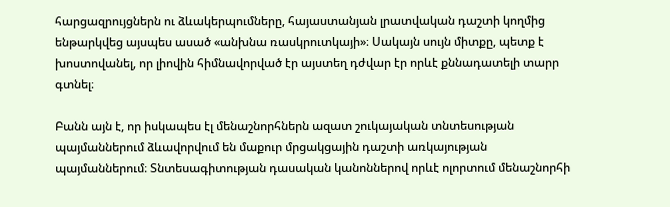հարցազրույցներն ու ձևակերպումները, հայաստանյան լրատվական դաշտի կողմից ենթարկվեց այսպես ասած «անխնա ռասկրուտկայի»։ Սակայն սույն միտքը, պետք է խոստովանել, որ լիովին հիմնավորված էր այստեղ դժվար էր որևէ քննադատելի տարր գտնել։

Բանն այն է, որ իսկապես էլ մենաշնորհներն ազատ շուկայական տնտեսության պայմաններում ձևավորվում են մաքուր մրցակցային դաշտի առկայության պայմաններում։ Տնտեսագիտության դասական կանոններով որևէ ոլորտում մենաշնորհի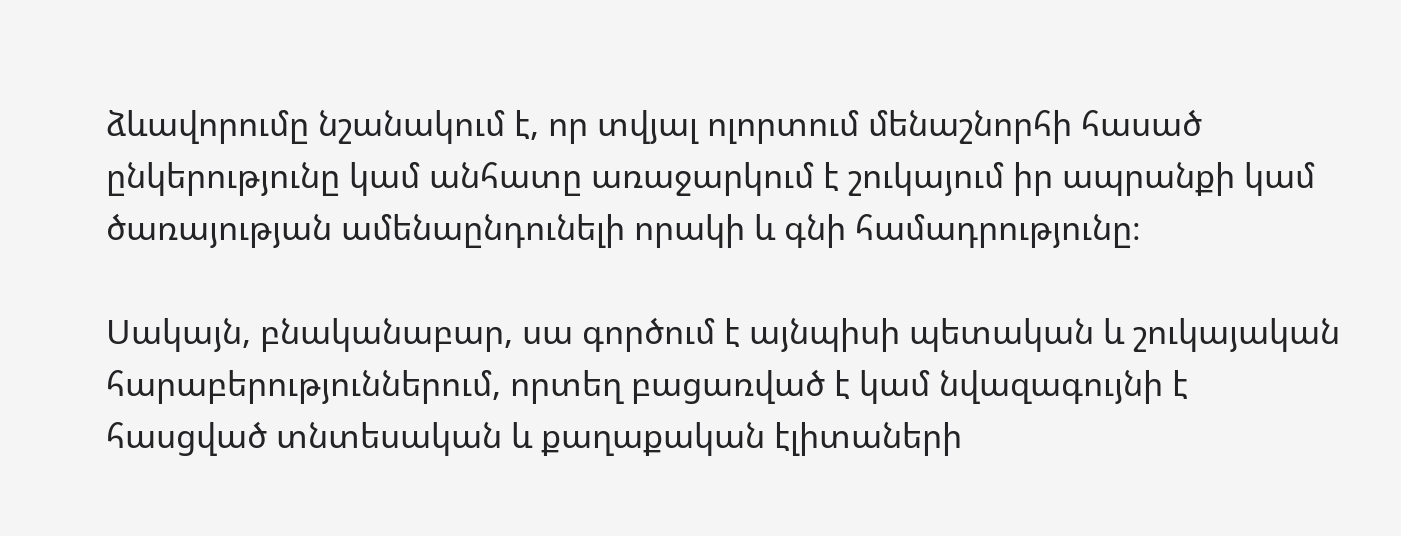ձևավորումը նշանակում է, որ տվյալ ոլորտում մենաշնորհի հասած ընկերությունը կամ անհատը առաջարկում է շուկայում իր ապրանքի կամ ծառայության ամենաընդունելի որակի և գնի համադրությունը։

Սակայն, բնականաբար, սա գործում է այնպիսի պետական և շուկայական հարաբերություններում, որտեղ բացառված է կամ նվազագույնի է հասցված տնտեսական և քաղաքական էլիտաների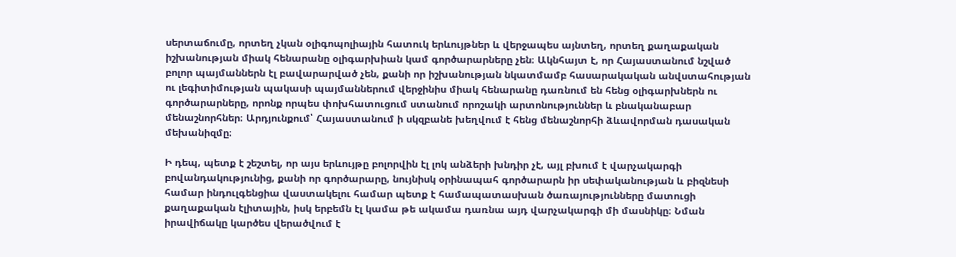սերտաճումը, որտեղ չկան օլիգոպոլիային հատուկ երևույթներ և վերջապես այնտեղ, որտեղ քաղաքական իշխանության միակ հենարանը օլիգարխիան կամ գործարարները չեն։ Ակնհայտ է, որ Հայաստանում նշված բոլոր պայմաններն էլ բավարարված չեն, քանի որ իշխանության նկատմամբ հասարակական անվստահության ու լեգիտիմության պակասի պայմաններում վերջինիս միակ հենարանը դառնում են հենց օլիգարխներն ու գործարարները, որոնք որպես փոխհատուցում ստանում որոշակի արտոնություններ և բնականաբար մենաշնորհներ։ Արդյունքում՝ Հայաստանում ի սկզբանե խեղվում է հենց մենաշնորհի ձևավորման դասական մեխանիզմը։

Ի դեպ, պետք է շեշտել, որ այս երևույթը բոլորվին էլ լոկ անձերի խնդիր չէ, այլ բխում է վարչակարգի բովանդակությունից, քանի որ գործարարը, նույնիսկ օրինապահ գործարարն իր սեփականության և բիզնեսի համար ինդուլգենցիա վաստակելու համար պետք է համապատասխան ծառայությունները մատուցի քաղաքական էլիտային, իսկ երբեմն էլ կամա թե ակամա դառնա այդ վարչակարգի մի մասնիկը։ Նման իրավիճակը կարծես վերածվում է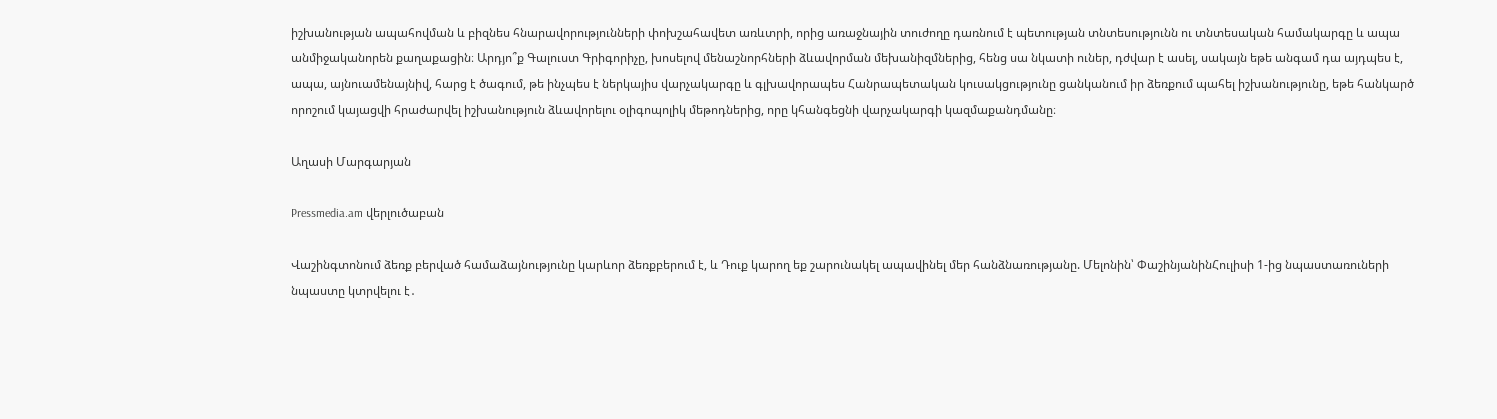իշխանության ապահովման և բիզնես հնարավորությունների փոխշահավետ առևտրի, որից առաջնային տուժողը դառնում է պետության տնտեսությունն ու տնտեսական համակարգը և ապա անմիջականորեն քաղաքացին։ Արդյո՞ք Գալուստ Գրիգորիչը, խոսելով մենաշնորհների ձևավորման մեխանիզմներից, հենց սա նկատի ուներ, դժվար է ասել, սակայն եթե անգամ դա այդպես է, ապա, այնուամենայնիվ, հարց է ծագում, թե ինչպես է ներկայիս վարչակարգը և գլխավորապես Հանրապետական կուսակցությունը ցանկանում իր ձեռքում պահել իշխանությունը, եթե հանկարծ որոշում կայացվի հրաժարվել իշխանություն ձևավորելու օլիգոպոլիկ մեթոդներից, որը կհանգեցնի վարչակարգի կազմաքանդմանը։

Աղասի Մարգարյան

Pressmedia.am վերլուծաբան

Վաշինգտոնում ձեռք բերված համաձայնությունը կարևոր ձեռքբերում է, և Դուք կարող եք շարունակել ապավինել մեր հանձնառությանը. Մելոնին՝ ՓաշինյանինՀուլիսի 1-ից նպաստառուների նպաստը կտրվելու է․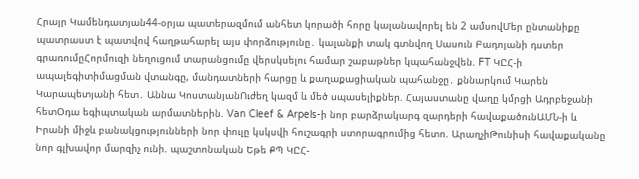Հրայր Կամենդատյան44-օրյա պատերազմում անհետ կորածի հորը կալանավորել են 2 ամսովՄեր ընտանիքը պատրաստ է պատվով հաղթահարել այս փորձությունը․ կալանքի տակ գտնվող Սասուն Բադոյանի դստեր գրառումըՀորմուզի նեղուցում տարանցումը վերսկսելու համար շաբաթներ կպահանջվեն. FT ԿԸՀ-ի ապալեգիտիմացման վտանգը, մանդատների հարցը և քաղաքացիական պահանջը․ քննարկում Կարեն Կարապետյանի հետ․ Աննա ԿոստանյանՈւժեղ կազմ և մեծ սպասելիքներ. Հայաստանը վաղը կմրցի Ադրբեջանի հետՕդա եգիպտական արմատներին. Van Cleef & Arpels-ի նոր բարձրակարգ զարդերի հավաքածունԱՄՆ-ի և Իրանի միջև բանակցությունների նոր փուլը կսկսվի հուշագրի ստորագրումից հետո. ԱրաղչիԹունիսի հավաքականը նոր գլխավոր մարզիչ ունի. պաշտոնական Եթե ՔՊ ԿԸՀ-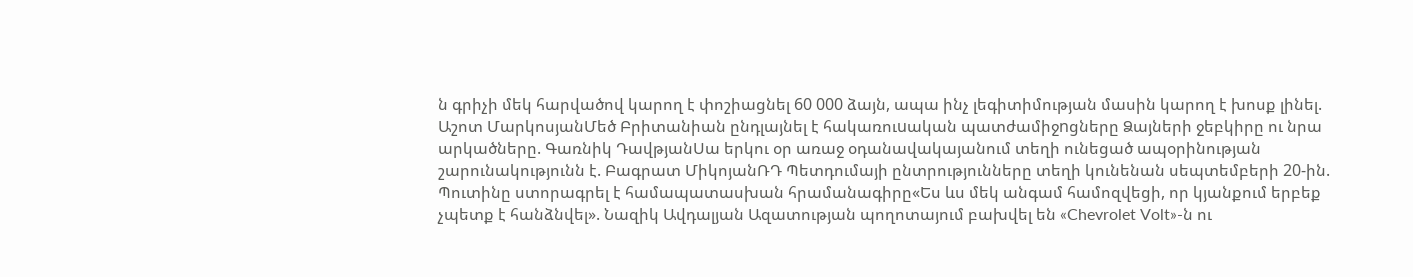ն գրիչի մեկ հարվածով կարող է փոշիացնել 60 000 ձայն, ապա ինչ լեգիտիմության մասին կարող է խոսք լինել. Աշոտ ՄարկոսյանՄեծ Բրիտանիան ընդլայնել է հակառուuական պատժամիջnցները Ձայների ջեբկիրը ու նրա արկածները. Գառնիկ ԴավթյանՍա երկու օր առաջ օդանավակայանում տեղի ունեցած ապօրինության շարունակությունն է. Բագրատ ՄիկոյանՌԴ Պետդումայի ընտրությունները տեղի կունենան սեպտեմբերի 20-ին. Պուտինը ստորագրել է համապատասխան հրամանագիրը«Ես ևս մեկ անգամ համոզվեցի, որ կյանքում երբեք չպետք է հանձնվել». Նազիկ Ավդալյան Ազատության պողոտայում բախվել են «Chevrolet Volt»-ն ու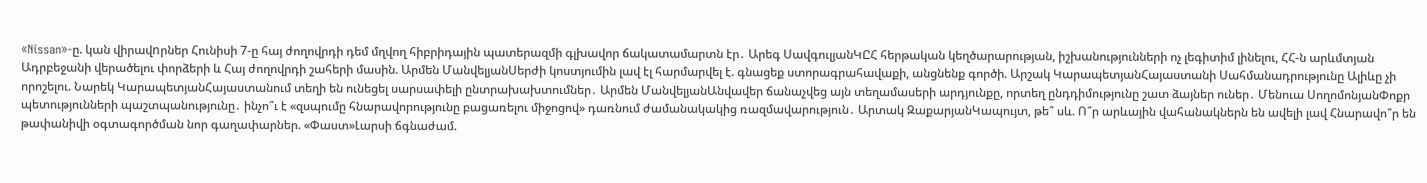«Nissan»-ը. կան վիրավnրներ Հունիսի 7-ը հայ ժողովրդի դեմ մղվող հիբրիդային պատերազմի գլխավոր ճակատամարտն էր․ Արեգ ՍավգուլյանԿԸՀ հերթական կեղծարարության, իշխանությունների ոչ լեգիտիմ լինելու, ՀՀ-ն արևմտյան Ադրբեջանի վերածելու փորձերի և Հայ ժողովրդի շահերի մասին. Արմեն ՄանվելյանՍերժի կոստյումին լավ էլ հարմարվել է. գնացեք ստորագրահավաքի, անցնենք գործի. Արշակ ԿարապետյանՀայաստանի Սահմանադրությունը Ալիևը չի որոշելու. Նարեկ ԿարապետյանՀայաստանում տեղի են ունեցել սարսափելի ընտրախախտումներ․ Արմեն ՄանվելյանԱնվավեր ճանաչվեց այն տեղամասերի արդյունքը, որտեղ ընդդիմությունը շատ ձայներ ուներ․ Մենուա ՍողոմոնյանՓոքր պետությունների պաշտպանությունը․ ինչո՞ւ է «զսպումը հնարավորությունը բացառելու միջոցով» դառնում ժամանակակից ռազմավարություն․ Արտակ ԶաքարյանԿապույտ, թե՞ սև. Ո՞ր արևային վահանակներն են ավելի լավ Հնարավո՞ր են թափանիվի օգտագործման նոր գաղափարներ. «Փաստ»Լարսի ճգնաժամ.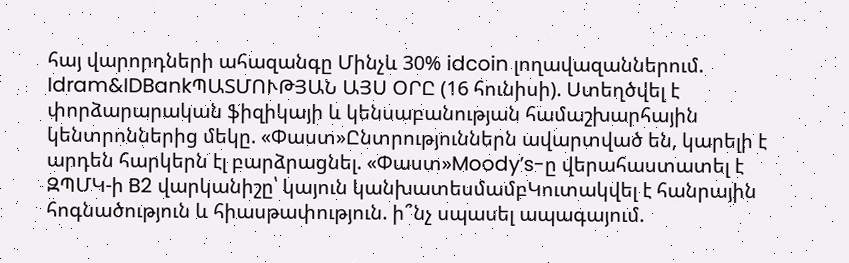հայ վարորդների ահազանգը Մինչև 30% idcoin լողավազաններում. Idram&IDBankՊԱՏՄՈՒԹՅԱՆ ԱՅՍ ՕՐԸ (16 հունիսի). Ստեղծվել է փորձարարական ֆիզիկայի և կենսաբանության համաշխարհային կենտրոններից մեկը. «Փաստ»Ընտրություններն ավարտված են, կարելի է արդեն հարկերն էլ բարձրացնել. «Փաստ»Moody’s-ը վերահաստատել է ԶՊՄԿ-ի B2 վարկանիշը՝ կայուն կանխատեսմամբԿուտակվել է հանրային հոգնածություն և հիասթափություն. ի՞նչ սպասել ապագայում.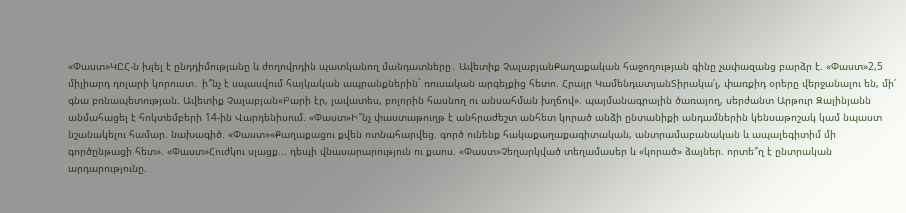«Փաստ»ԿԸՀ-ն խլել է ընդդիմությանը և ժողովրդին պատկանող մանդատները․ Ավետիք ՉալաբյանՔաղաքական հաջողության գինը չափազանց բարձր է. «Փաստ»2,5 միլիարդ դոլարի կորուստ․ ի՞նչ է սպասվում հայկական ապրանքներին` ռուսական արգելքից հետո. Հրայր ԿամենդատյանՏիրակա՛լ, փառքիդ օրերը վերջանալու են, մի՛ գնա բռնապետության. Ավետիք Չալաբյան«Բարի էր, լավատես, բոլորին հասնող ու անսահման խղճով». պայմանագրային ծառայող, սերժանտ Արթուր Զալինյանն անմահացել է հոկտեմբերի 14-ին Վարդենիսում. «Փաստ»Ի՞նչ փաստաթուղթ է անհրաժեշտ անհետ կորած անձի ընտանիքի անդամներին կենսաթոշակ կամ նպաստ նշանակելու համար. նախագիծ. «Փաստ»«Քաղաքացու քվեն ոտնահարվեց. գործ ունենք հակաքաղաքագիտական, անտրամաբանական և ապալեգիտիմ մի գործընթացի հետ». «Փաստ»Հուժկու սլացք... դեպի վնասարարություն ու քաոս. «Փաստ»Չեղարկված տեղամասեր և «կորած» ձայներ. որտե՞ղ է ընտրական արդարությունը.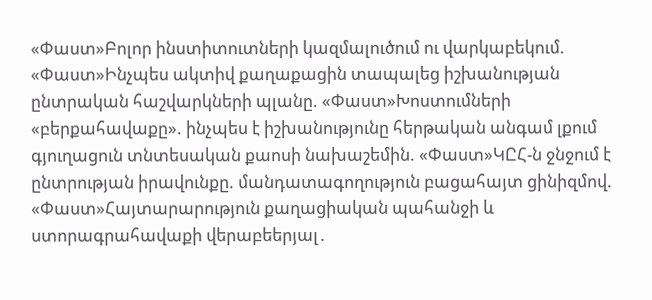«Փաստ»Բոլոր ինստիտուտների կազմալուծում ու վարկաբեկում. «Փաստ»Ինչպես ակտիվ քաղաքացին տապալեց իշխանության ընտրական հաշվարկների պլանը. «Փաստ»Խոստումների «բերքահավաքը». ինչպես է իշխանությունը հերթական անգամ լքում գյուղացուն տնտեսական քաոսի նախաշեմին. «Փաստ»ԿԸՀ-ն ջնջում է ընտրության իրավունքը. մանդատագողություն բացահայտ ցինիզմով. «Փաստ»Հայտարարություն քաղացիական պահանջի և ստորագրահավաքի վերաբեերյալ․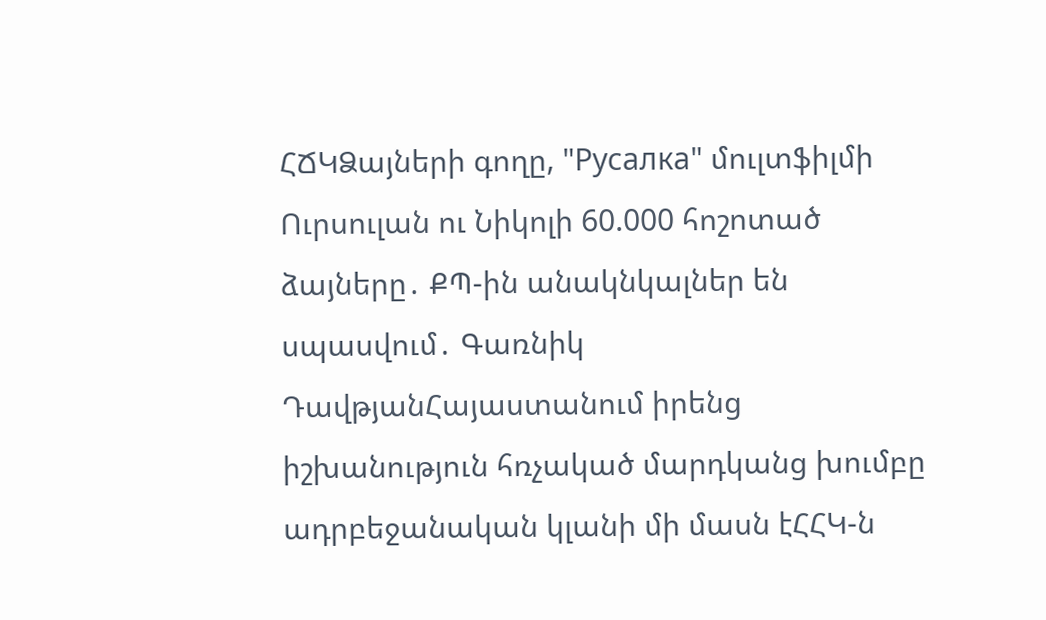ՀՃԿՁայների գողը, "Русалка" մուլտֆիլմի Ուրսուլան ու Նիկոլի 60.000 հոշոտած ձայները․ ՔՊ-ին անակնկալներ են սպասվում․ Գառնիկ ԴավթյանՀայաստանում իրենց իշխանություն հռչակած մարդկանց խումբը ադրբեջանական կլանի մի մասն էՀՀԿ-ն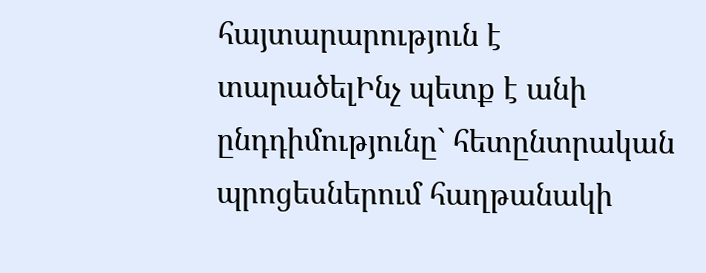հայտարարություն է տարածելԻնչ պետք է անի ընդդիմությունը` հետընտրական պրոցեսներում հաղթանակի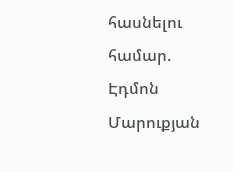հասնելու համար. Էդմոն Մարուքյան